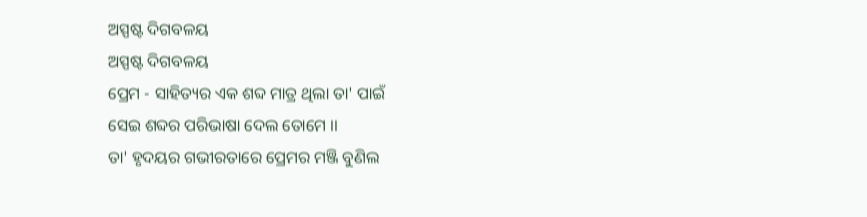ଅସ୍ପଷ୍ଟ ଦିଗବଳୟ
ଅସ୍ପଷ୍ଟ ଦିଗବଳୟ
ପ୍ରେମ - ସାହିତ୍ୟର ଏକ ଶବ୍ଦ ମାତ୍ର ଥିଲା ତା' ପାଇଁ
ସେଇ ଶବ୍ଦର ପରିଭାଷା ଦେଲ ତୋମେ ।।
ତା' ହୃଦୟର ଗଭୀରତାରେ ପ୍ରେମର ମଞ୍ଜି ବୁଣିଲ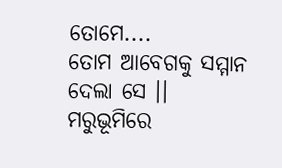ତୋମେ....
ତୋମ ଆବେଗକୁ ସମ୍ମାନ ଦେଲା ସେ ।।
ମରୁଭୂମିରେ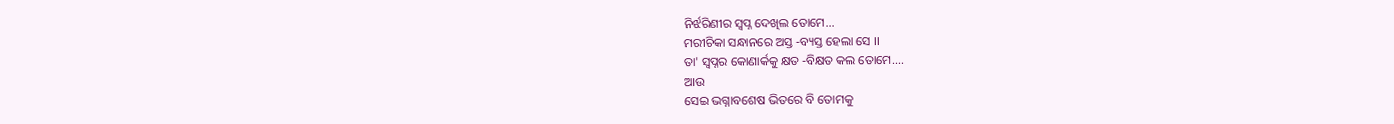ନିର୍ଝରିଣୀର ସ୍ଵପ୍ନ ଦେଖିଲ ତୋମେ...
ମରୀଚିକା ସନ୍ଧାନରେ ଅସ୍ତ -ବ୍ୟସ୍ତ ହେଲା ସେ ।।
ତା' ସ୍ଵପ୍ନର କୋଣାର୍କକୁ କ୍ଷତ -ବିକ୍ଷତ କଲ ତୋମେ....
ଆଉ
ସେଇ ଭଗ୍ନାବଶେଷ ଭିତରେ ବି ତୋମକୁ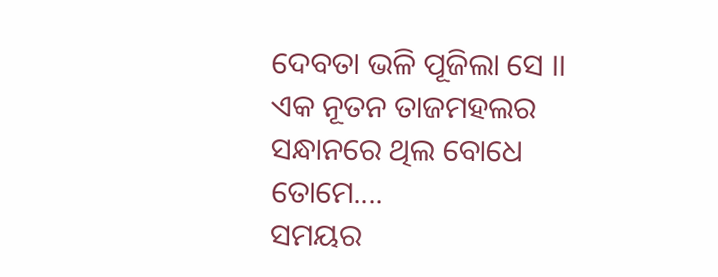ଦେବତା ଭଳି ପୂଜିଲା ସେ ।।
ଏକ ନୂତନ ତାଜମହଲର ସନ୍ଧାନରେ ଥିଲ ବୋଧେ ତୋମେ....
ସମୟର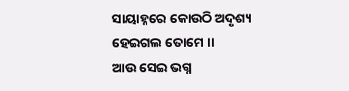ସାୟାହ୍ନରେ କୋଉଠି ଅଦୃଶ୍ୟ ହେଇଗଲ ତୋମେ ।।
ଆଉ ସେଇ ଭଗ୍ନ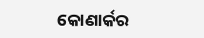କୋଣାର୍କର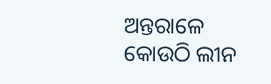ଅନ୍ତରାଳେ
କୋଉଠି ଲୀନ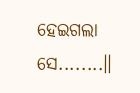ହେଇଗଲା ସେ........॥